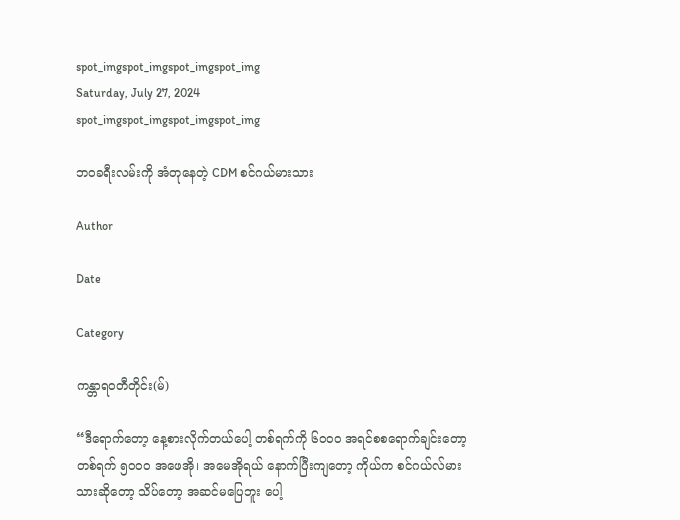spot_imgspot_imgspot_imgspot_img
Saturday, July 27, 2024
spot_imgspot_imgspot_imgspot_img

ဘဝခရီးလမ်းကို အံတုနေတဲ့ CDM စင်ဂယ်မားသား

Author

Date

Category

ကန္တာရဝတီတိုင်း(မ်)

“ဒီရောက်တော့ နေ့စားလိုက်တယ်ပေါ့ တစ်ရက်ကို ၆၀၀၀ အရင်စစရောက်ချင်းတော့ တစ်ရက် ၅၀၀၀ အဖေအို၊ အမေအိုရယ် နောက်ပြီးကျတော့ ကိုယ်က စင်ဂယ်လ်မားသားဆိုတော့ သိပ်တော့ အဆင်မပြေဘူး ပေါ့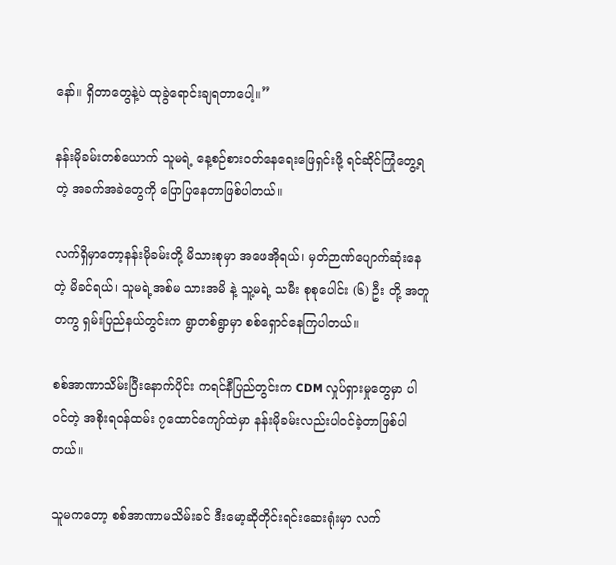နော်။ ရှိတာတွေနဲ့ပဲ ထုခွဲရောင်းချရတာပေါ့။”

နန်းမိုခမ်းတစ်ယောက် သူမရဲ့ နေ့စဉ်စားဝတ်နေရေးဖြေရှင်းဖို့ ရင်ဆိုင်ကြုံတွေ့ရတဲ့ အခက်အခဲတွေကို ပြောပြနေတာဖြစ်ပါတယ်။

လက်ရှိမှာတော့နန်းမိုခမ်းတို့ မိသားစုမှာ အဖေအိုရယ်၊ မှတ်ဉာဏ်ပျောက်ဆုံးနေတဲ့ မိခင်ရယ်၊ သူမရဲ့အစ်မ သားအမိ နဲ့ သူ့မရဲ့ သမီး စုစုပေါင်း (၆) ဦး တို့ အတူတကွ ရှမ်းပြည်နယ်တွင်းက ရွာတစ်ရွာမှာ စစ်ရှောင်နေကြပါတယ်။

စစ်အာဏာသိမ်းပြီးနောက်ပိုင်း ကရင်နီပြည်တွင်းက CDM လှုပ်ရှားမှုတွေမှာ ပါဝင်တဲ့ အစိုးရဝန်ထမ်း ၇ထောင်ကျော်ထဲမှာ နန်းမိုခမ်းလည်းပါဝင်ခဲ့တာဖြစ်ပါတယ်။

သူမကတော့ စစ်အာဏာမသိမ်းခင် ဒီးမော့ဆိုတိုင်းရင်းဆေးရုံးမှာ လက်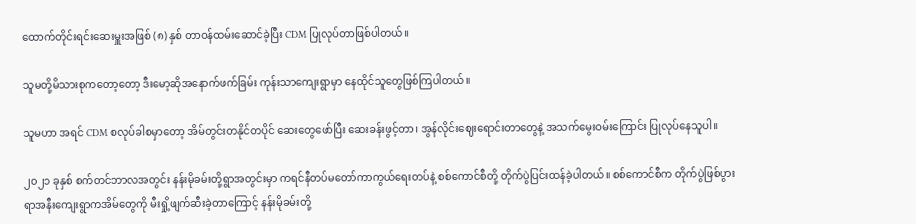ထောက်တိုင်းရင်းဆေးမှူးအဖြစ် (၈) နှစ် တာဝန်ထမ်းဆောင်ခဲ့ပြီး CDM ပြုလုပ်တာဖြစ်ပါတယ်။

သူမတို့မိသားစုကတော့တော့ ဒီးမော့ဆိုအနောက်ဖက်ခြမ်း ကုန်းသာကျေးရွာမှာ နေထိုင်သူတွေဖြစ်ကြပါတယ်။

သူမဟာ အရင် CDM စလုပ်ခါစမှာတော့ အိမ်တွင်းတနိုင်တပိုင် ဆေးတွေဖော်ပြီး ဆေးခန်းဖွင့်တာ၊ အွန်လိုင်းဈေးရောင်းတာတွေနဲ့ အသက်မွေးဝမ်းကြောင်း ပြုလုပ်နေသူပါ။

၂၀၂၁ ခုနှစ် စက်တင်ဘာလအတွင်း နန်းမိုခမ်းတို့ရွာအတွင်းမှာ ကရင်နီတပ်မတော်ကာကွယ်ရေးတပ်နဲ့ စစ်ကောင်စီတို့ တိုက်ပွဲပြင်းထန်ခဲ့ပါတယ်။ စစ်ကောင်စီက တိုက်ပွဲဖြစ်ပွားရာအနီးကျေးရွာကအိမ်တွေကို မီးရှို့ဖျက်ဆီးခဲ့တာကြောင့် နန်းမိုခမ်းတို့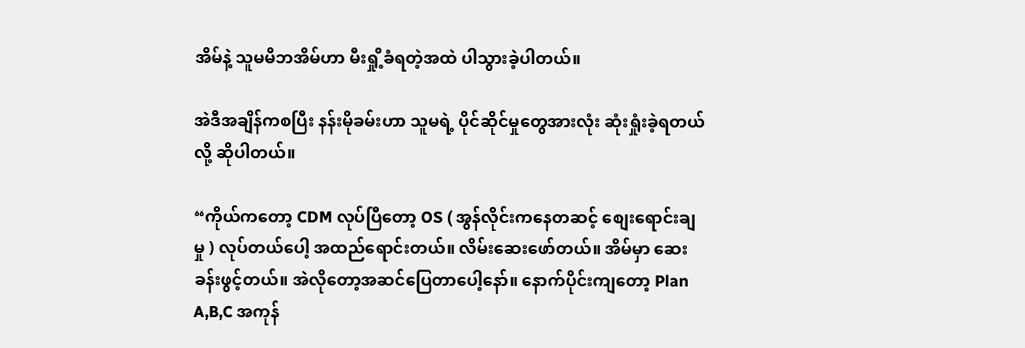အိမ်နဲ့ သူမမိဘအိမ်ဟာ မီးရှို့ခံရတဲ့အထဲ ပါသွားခဲ့ပါတယ်။

အဲဒီအချိန်ကစပြီး နန်းမိုခမ်းဟာ သူမရဲ့ ပိုင်ဆိုင်မှုတွေအားလုံး ဆုံးရှုံးခဲ့ရတယ်လို့ ဆိုပါတယ်။

“ကိုယ်ကတော့ CDM လုပ်ပြီတော့ OS ( အွန်လိုင်းကနေတဆင့် စျေးရောင်းချမှု ) လုပ်တယ်ပေါ့ အထည်ရောင်းတယ်။ လိမ်းဆေးဖော်တယ်။ အိမ်မှာ ဆေးခန်းဖွင့်တယ်။ အဲလိုတော့အဆင်ပြေတာပေါ့နော်။ နောက်ပိုင်းကျတော့ Plan A,B,C အကုန်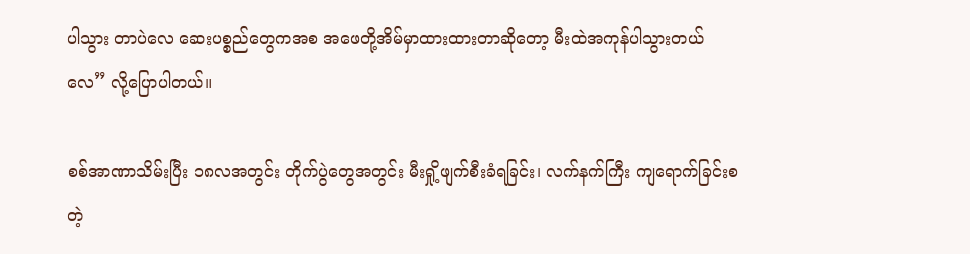ပါသွား တာပဲလေ ဆေးပစ္စည်တွေကအစ အဖေတို့အိမ်မှာထားထားတာဆိုတော့ မီးထဲအကုန်ပါသွားတယ်လေ” လို့ပြောပါတယ်။

စစ်အာဏာသိမ်းပြီး ၁၈လအတွင်း တိုက်ပွဲတွေအတွင်း မီးရှို့ဖျက်စီးခံရခြင်း၊ လက်နက်ကြီး ကျရောက်ခြင်းစတဲ့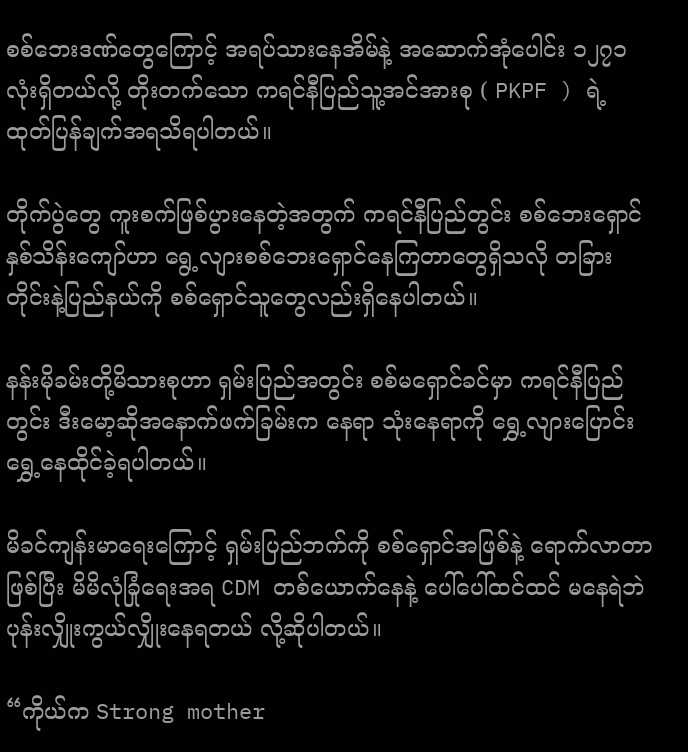စစ်ဘေးဒဏ်တွေကြောင့် အရပ်သားနေအိမ်နဲ့ အဆောက်အုံပေါင်း ၁၂၇၁ လုံးရှိတယ်လို့ တိုးတက်သော ကရင်နီပြည်သူ့အင်အားစု ( PKPF ) ရဲ့ ထုတ်ပြန်ချက်အရသိရပါတယ်။

တိုက်ပွဲတွေ ကူးစက်ဖြစ်ပွားနေတဲ့အတွက် ကရင်နီပြည်တွင်း စစ်ဘေးရှောင်နှစ်သိန်းကျော်ဟာ ရွေ့လျားစစ်ဘေးရှောင်နေကြတာတွေရှိသလို တခြားတိုင်းနဲ့ပြည်နယ်ကို စစ်ရှောင်သူတွေလည်းရှိနေပါတယ်။

နန်းမိုခမ်းတို့မိသားစုဟာ ရှမ်းပြည်အတွင်း စစ်မရှောင်ခင်မှာ ကရင်နီပြည်တွင်း ဒီးမော့ဆိုအနောက်ဖက်ခြမ်းက နေရာ သုံးနေရာကို ရွှေ့လျားပြောင်းရွှေ့နေထိုင်ခဲ့ရပါတယ်။

မိခင်ကျန်းမာရေးကြောင့် ရှမ်းပြည်ဘက်ကို စစ်ရှောင်အဖြစ်နဲ့ ရောက်လာတာဖြစ်ပြီး မိမိလုံခြုံရေးအရ CDM တစ်ယောက်နေနဲ့ ပေါ်ပေါ်ထင်ထင် မနေရဲဘဲ ပုန်းလျှိုးကွယ်လျှိုးနေရတယ် လို့ဆိုပါတယ်။

“ကိုယ်က Strong mother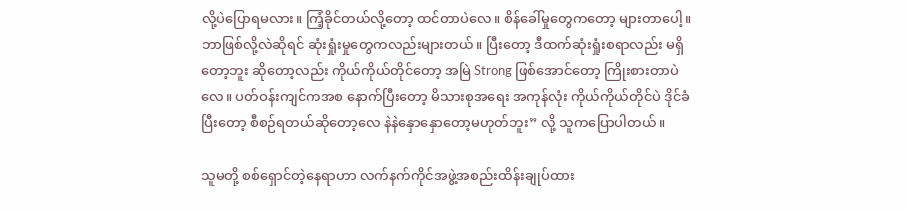လို့ပဲပြောရမလား။ ကြံ့ခိုင်တယ်လို့တော့ ထင်တာပဲလေ။ စိန်ခေါ်မှုတွေကတော့ များတာပေါ့။ ဘာဖြစ်လို့လဲဆိုရင် ဆုံးရှုံးမှုတွေကလည်းများတယ်။ ပြီးတော့ ဒီထက်ဆုံးရှုံးစရာလည်း မရှိတော့ဘူး ဆိုတော့လည်း ကိုယ်ကိုယ်တိုင်တော့ အမြဲ Strong ဖြစ်အောင်တော့ ကြိုးစားတာပဲလေ။ ပတ်ဝန်းကျင်ကအစ နောက်ပြီးတော့ မိသားစုအရေး အကုန်လုံး ကိုယ်ကိုယ်တိုင်ပဲ ဒိုင်ခံပြီးတော့ စီစဉ်ရတယ်ဆိုတော့လေ နဲနဲနှောနှောတော့မဟုတ်ဘူး” လို့ သူကပြောပါတယ်။

သူမတို့ စစ်ရှောင်တဲ့နေရာဟာ လက်နက်ကိုင်အဖွဲ့အစည်းထိန်းချုပ်ထား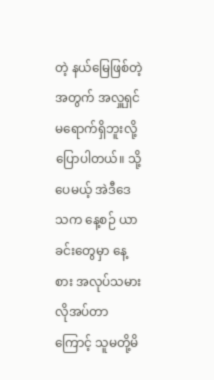တဲ့ နယ်မြေဖြစ်တဲ့အတွက် အလှူရှင်မရောက်ရှိဘူးလို့ ပြောပါတယ်။ သို့ပေမယ့် အဲဒီဒေသက နေ့စဉ် ယာခင်းတွေမှာ နေ့စား အလုပ်သမား လိုအပ်တာကြောင့် သူမတို့မိ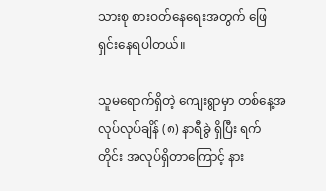သားစု စားဝတ်နေရေးအတွက် ဖြေရှင်းနေရပါတယ်။

သူမရောက်ရှိတဲ့ ကျေးရွာမှာ တစ်နေ့အလုပ်လုပ်ချိန် (၈) နာရီခွဲ ရှိပြီး ရက်တိုင်း အလုပ်ရှိတာကြောင့် နား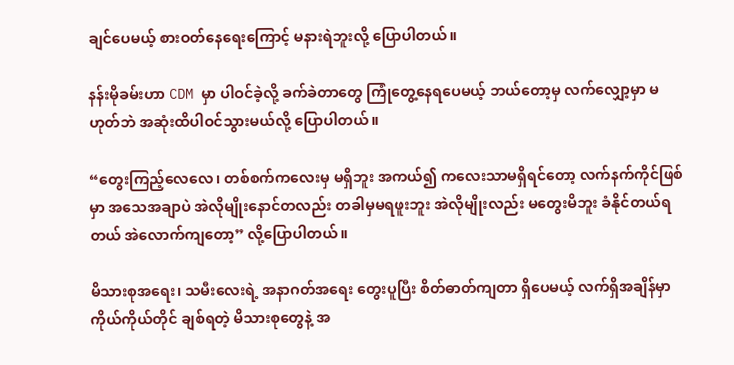ချင်ပေမယ့် စားဝတ်နေရေးကြောင့် မနားရဲဘူးလို့ ပြောပါတယ်။

နန်းမိုခမ်းဟာ CDM မှာ ပါဝင်ခဲ့လို့ ခက်ခဲတာတွေ ကြုံတွေ့နေရပေမယ့် ဘယ်တော့မှ လက်လျှော့မှာ မဟုတ်ဘဲ အဆုံးထိပါဝင်သွားမယ်လို့ ပြောပါတယ်။

“တွေးကြည့်လေလေ၊ တစ်စက်ကလေးမှ မရှိဘူး အကယ်၍ ကလေးသာမရှိရင်တော့ လက်နက်ကိုင်ဖြစ်မှာ အသေအချာပဲ အဲလိုမျိုးနောင်တလည်း တခါမှမရဖူးဘူး အဲလိုမျိုးလည်း မတွေးမိဘူး ခံနိုင်တယ်ရတယ် အဲလောက်ကျတော့” လို့ပြောပါတယ်။

မိသားစုအရေး၊ သမီးလေးရဲ့ အနာဂတ်အရေး တွေးပူပြီး စိတ်ဓာတ်ကျတာ ရှိပေမယ့် လက်ရှိအချိန်မှာ ကိုယ်ကိုယ်တိုင် ချစ်ရတဲ့ မိသားစုတွေနဲ့ အ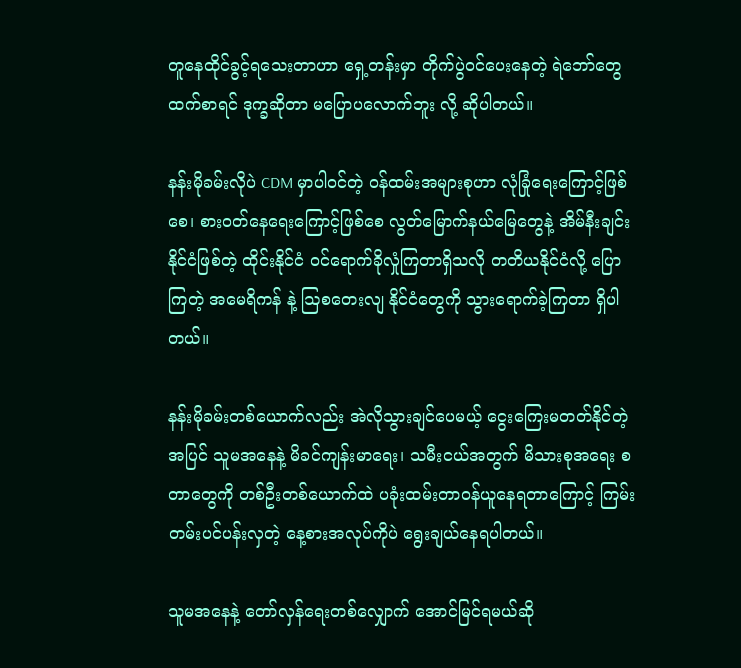တူနေထိုင်ခွင့်ရသေးတာဟာ ရှေ့တန်းမှာ တိုက်ပွဲဝင်ပေးနေတဲ့ ရဲဘော်တွေထက်စာရင် ဒုက္ခဆိုတာ မပြောပလောက်ဘူး လို့ ဆိုပါတယ်။

နန်းမိုခမ်းလိုပဲ CDM မှာပါဝင်တဲ့ ဝန်ထမ်းအများစုဟာ လုံခြုံရေးကြောင့်ဖြစ်စေ၊ စားဝတ်နေရေးကြောင့်ဖြစ်စေ လွတ်မြောက်နယ်မြေတွေနဲ့ အိမ်နီးချင်းနိုင်ငံဖြစ်တဲ့ ထိုင်းနိုင်ငံ ဝင်ရောက်ခိုလှုံကြတာရှိသလို တတိယနိုင်ငံလို့ ပြောကြတဲ့ အမေရိကန် နဲ့ ဩစတေးလျ နိုင်ငံတွေကို သွားရောက်ခဲ့ကြတာ ရှိပါတယ်။

နန်းမိုခမ်းတစ်ယောက်လည်း အဲလိုသွားချင်ပေမယ့် ငွေးကြေးမတတ်နိုင်တဲ့အပြင် သူမအနေနဲ့ မိခင်ကျန်းမာရေး၊ သမီးငယ်အတွက် မိသားစုအရေး စတာတွေကို တစ်ဦးတစ်ယောက်ထဲ ပခုံးထမ်းတာဝန်ယူနေရတာကြောင့် ကြမ်းတမ်းပင်ပန်းလှတဲ့ နေ့စားအလုပ်ကိုပဲ ရွေးချယ်နေရပါတယ်။

သူမအနေနဲ့ တော်လှန်ရေးတစ်လျှောက် အောင်မြင်ရမယ်ဆို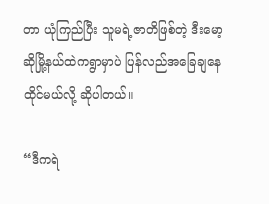တာ ယုံကြည်ပြီး သူမရဲ့ဇာတိဖြစ်တဲ့ ဒီးမော့ဆိုမြို့နယ်ထဲကရွာမှာပဲ ပြန်လည်အခြေချနေထိုင်မယ်လို့ ဆိုပါတယ်။

“ဒီကရဲ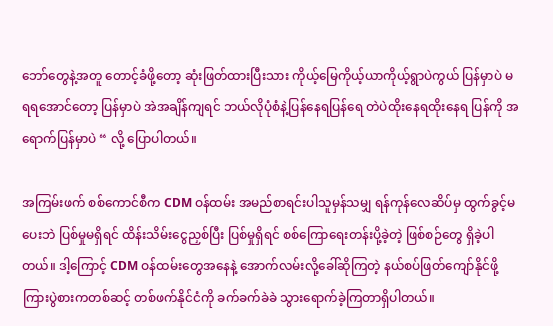ဘော်တွေနဲ့အတူ တောင့်ခံဖို့တော့ ဆုံးဖြတ်ထားပြီးသား ကိုယ့်မြေကိုယ့်ယာကိုယ့်ရွာပဲကွယ် ပြန်မှာပဲ မရရအောင်တော့ ပြန်မှာပဲ အဲအချိန်ကျရင် ဘယ်လိုပုံစံနဲ့ပြန်နေရပြန်ရေ တဲပဲထိုးနေရထိုးနေရ ပြန်ကို အရောက်ပြန်မှာပဲ “ လို့ ပြောပါတယ်။

အကြမ်းဖက် စစ်ကောင်စီက CDM ဝန်ထမ်း အမည်စာရင်းပါသူမှန်သမျှ ရန်ကုန်လေဆိပ်မှ ထွက်ခွင့်မပေးဘဲ ပြစ်မှုမရှိရင် ထိန်းသိမ်းငွေညှစ်ပြီး ပြစ်မှုရှိရင် စစ်ကြောရေးတန်းပို့ခဲ့တဲ့ ဖြစ်စဉ်တွေ ရှိခဲ့ပါတယ်။ ဒါ့ကြောင့် CDM ဝန်ထမ်းတွေအနေနဲ့ အောက်လမ်းလို့ခေါ်ဆိုကြတဲ့ နယ်စပ်ဖြတ်ကျော်နိုင်ဖို့ ကြားပွဲစားကတစ်ဆင့် တစ်ဖက်နိုင်ငံကို ခက်ခက်ခဲခဲ သွားရောက်ခဲ့ကြတာရှိပါတယ်။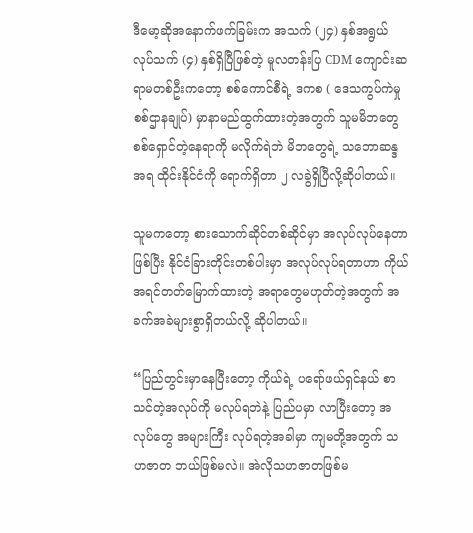ဒီမော့ဆိုအနောက်ဖက်ခြမ်းက အသက် (၂၄) နှစ်အရွယ် လုပ်သက် (၄) နှစ်ရှိပြီဖြစ်တဲ့ မူလတန်းပြ CDM ကျောင်းဆရာမတစ်ဦးကတော့ စစ်ကောင်စီရဲ့ ဒကစ ( ဒေသကွပ်ကဲမှု စစ်ဌာနချုပ်) မှာနာမည်ထွက်ထားတဲ့အတွက် သူမမိဘတွေ စစ်ရှောင်တဲ့နေရာကို မလိုက်ရဲဘဲ မိဘတွေရဲ့ သဘောဆန္ဒအရ ထိုင်းနိုင်ငံကို ရောက်ရှိတာ ၂ လခွဲရှိပြီလို့ဆိုပါတယ်။

သူမကတော့ စားသောက်ဆိုင်တစ်ဆိုင်မှာ အလုပ်လုပ်နေတာဖြစ်ပြီး နိုင်ငံခြားတိုင်းတစ်ပါးမှာ အလုပ်လုပ်ရတာဟာ ကိုယ်အရင်တတ်မြောက်ထားတဲ့ အရာတွေမဟုတ်တဲ့အတွက် အခက်အခဲများစွာရှိတယ်လို့ ဆိုပါတယ်။

“ပြည်တွင်းမှာနေပြီးတော့ ကိုယ်ရဲ့ ပရော်ဖယ်ရှင်နယ် စာသင်တဲ့အလုပ်ကို မလုပ်ရဘဲနဲ့ ပြည်ပမှာ လာပြီးတော့ အလုပ်တွေ အများကြီး လုပ်ရတဲ့အခါမှာ ကျမတို့အတွက် သဟဇာတ ဘယ်ဖြစ်မလဲ။ အဲလိုသဟဇာတဖြစ်မ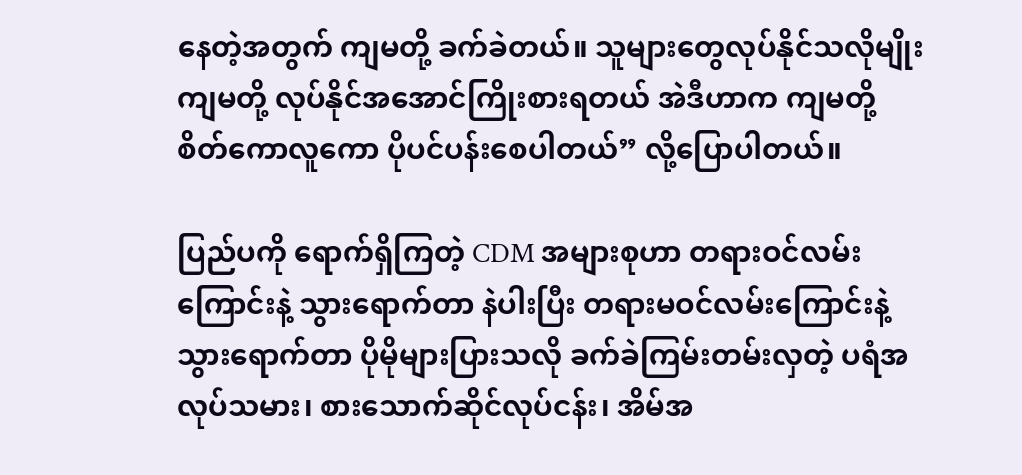နေတဲ့အတွက် ကျမတို့ ခက်ခဲတယ်။ သူများတွေလုပ်နိုင်သလိုမျိုး ကျမတို့ လုပ်နိုင်အအောင်ကြိုးစားရတယ် အဲဒီဟာက ကျမတို့ စိတ်ကောလူကော ပိုပင်ပန်းစေပါတယ်” လို့ပြောပါတယ်။

ပြည်ပကို ရောက်ရှိကြတဲ့ CDM အများစုဟာ တရားဝင်လမ်းကြောင်းနဲ့ သွားရောက်တာ နဲပါးပြီး တရားမဝင်လမ်းကြောင်းနဲ့ သွားရောက်တာ ပိုမိုများပြားသလို ခက်ခဲကြမ်းတမ်းလှတဲ့ ပရံအလုပ်သမား၊ စားသောက်ဆိုင်လုပ်ငန်း၊ အိမ်အ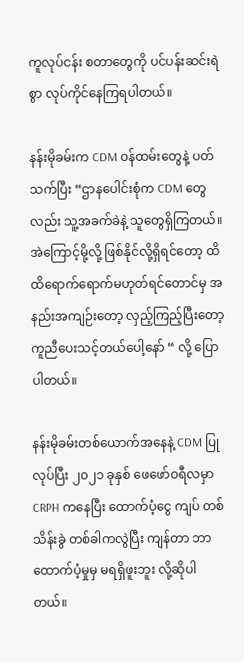ကူလုပ်ငန်း စတာတွေကို ပင်ပန်းဆင်းရဲစွာ လုပ်ကိုင်နေကြရပါတယ်။

နန်းမိုခမ်းက CDM ဝန်ထမ်းတွေနဲ့ ပတ်သက်ပြီး “ဌာနပေါင်းစုံက CDM တွေလည်း သူ့အခက်ခဲနဲ့ သူတွေရှိကြတယ်။ အဲကြောင့်မို့လို့ ဖြစ်နိုင်လို့ရှိရင်တော့ ထိထိရောက်ရောက်မဟုတ်ရင်တောင်မှ အနည်းအကျဉ်းတော့ လှည့်ကြည့်ပြီးတော့ ကူညီပေးသင့်တယ်ပေါ့နော် “ လို့ ပြောပါတယ်။

နန်းမိုခမ်းတစ်ယောက်အနေနဲ့ CDM ပြုလုပ်ပြီး ၂၀၂၁ ခုနှစ် ဖေဖော်ဝရီလမှာ CRPH ကနေပြီး ထောက်ပံ့ငွေ ကျပ် တစ်သိန်းခွဲ တစ်ခါကလွဲပြီး ကျန်တာ ဘာထောက်ပံ့မှုမှ မရရှိဖူးဘူး လို့ဆိုပါတယ်။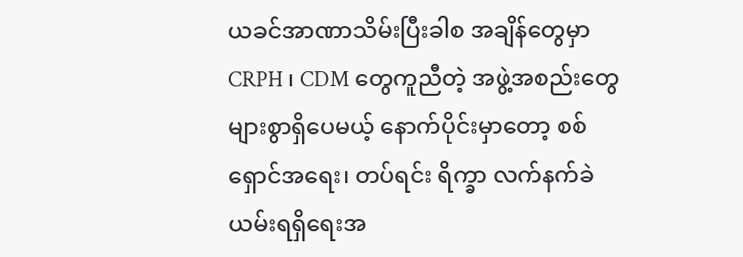ယခင်အာဏာသိမ်းပြီးခါစ အချိန်တွေမှာ CRPH ၊ CDM တွေကူညီတဲ့ အဖွဲ့အစည်းတွေ များစွာရှိပေမယ့် နောက်ပိုင်းမှာတော့ စစ်ရှောင်အရေး၊ တပ်ရင်း ရိက္ခာ လက်နက်ခဲယမ်းရရှိရေးအ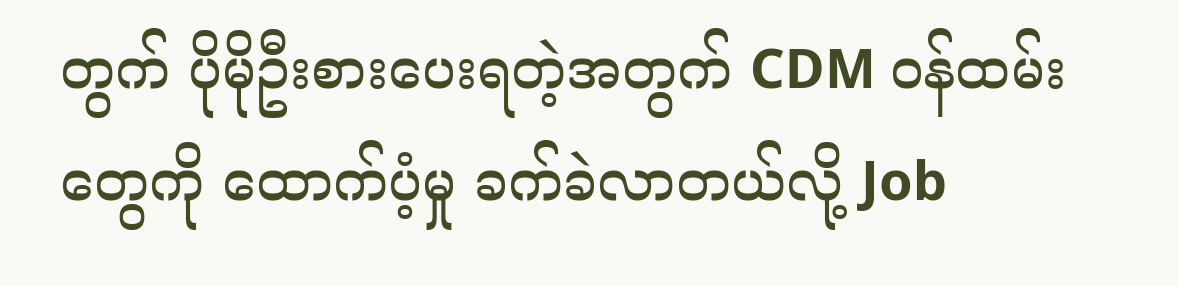တွက် ပိုမိုဦးစားပေးရတဲ့အတွက် CDM ဝန်ထမ်းတွေကို ထောက်ပံ့မှု ခက်ခဲလာတယ်လို့ Job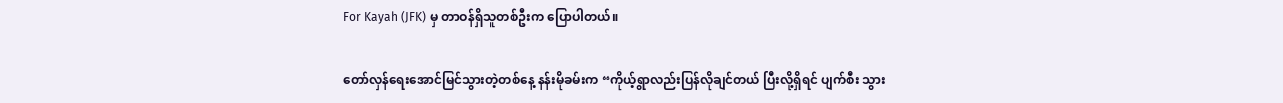For Kayah (JFK) မှ တာဝန်ရှိသူတစ်ဦးက ပြောပါတယ်။

တော်လှန်ရေးအောင်မြင်သွားတဲ့တစ်နေ့ နန်းမိုခမ်းက “ကိုယ့်ရွာလည်းပြန်လိုချင်တယ် ပြီးလို့ရှိရင် ပျက်စီး သွား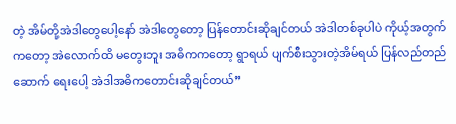တဲ့ အိမ်တို့အဲဒါတွေပေါ့နော် အဲဒါတွေတော့ ပြန်တောင်းဆိုချင်တယ် အဲဒါတစ်ခုပါပဲ ကိုယ့်အတွက် ကတော့ အဲလောက်ထိ မတွေးဘူး အဓိကကတော့ ရွာရယ် ပျက်စီးသွားတဲ့အိမ်ရယ် ပြန်လည်တည်ဆောက် ရေးပေါ့ အဲဒါအဓိကတောင်းဆိုချင်တယ်”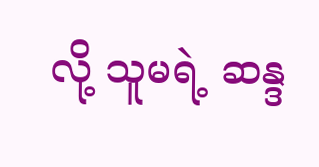လို့ သူမရဲ့ ဆန္ဒ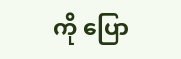ကို ပြော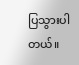ပြသွားပါတယ်။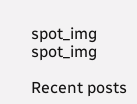spot_img
spot_img

Recent posts